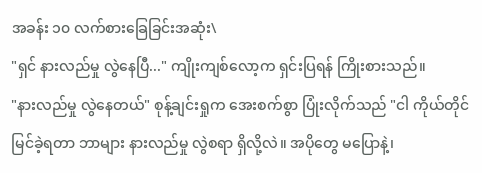အခန်း ၁၀ လက်စားခြေခြင်းအဆုံး\
"ရှင် နားလည်မှု လွဲနေပြီ..." ကျိုးကျစ်လော့က ရှင်းပြရန် ကြိုးစားသည်။
"နားလည်မှု လွဲနေတယ်" စုန့်ချင်းရှုက အေးစက်စွာ ပြုံးလိုက်သည် "ငါ ကိုယ်တိုင် မြင်ခဲ့ရတာ ဘာများ နားလည်မှု လွဲစရာ ရှိလို့လဲ။ အပိုတွေ မပြောနဲ့၊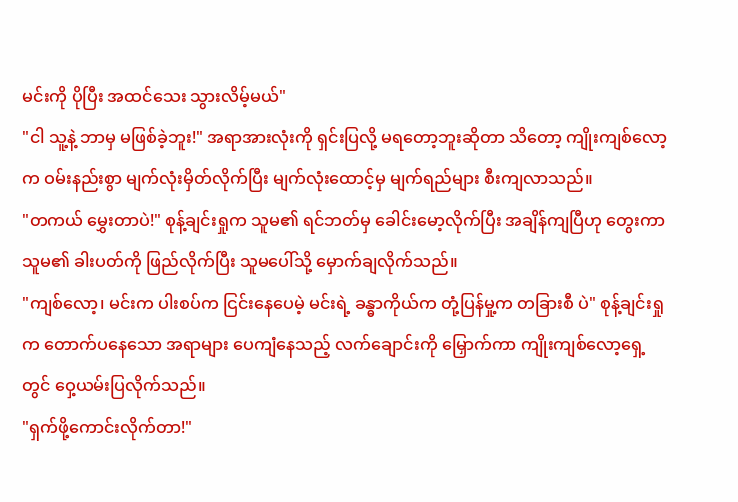မင်းကို ပိုပြီး အထင်သေး သွားလိမ့်မယ်"
"ငါ သူ့နဲ့ ဘာမှ မဖြစ်ခဲ့ဘူး!" အရာအားလုံးကို ရှင်းပြလို့ မရတော့ဘူးဆိုတာ သိတော့ ကျိုးကျစ်လော့က ဝမ်းနည်းစွာ မျက်လုံးမှိတ်လိုက်ပြီး မျက်လုံးထောင့်မှ မျက်ရည်များ စီးကျလာသည်။
"တကယ် မွှေးတာပဲ!" စုန့်ချင်းရှုက သူမ၏ ရင်ဘတ်မှ ခေါင်းမော့လိုက်ပြီး အချိန်ကျပြီဟု တွေးကာ သူမ၏ ခါးပတ်ကို ဖြည်လိုက်ပြီး သူမပေါ်သို့ မှောက်ချလိုက်သည်။
"ကျစ်လော့၊ မင်းက ပါးစပ်က ငြင်းနေပေမဲ့ မင်းရဲ့ ခန္ဓာကိုယ်က တုံ့ပြန်မှု့က တခြားစီ ပဲ" စုန့်ချင်းရှုက တောက်ပနေသော အရာများ ပေကျံနေသည့် လက်ချောင်းကို မြှောက်ကာ ကျိုးကျစ်လော့ရှေ့တွင် ဝှေ့ယမ်းပြလိုက်သည်။
"ရှက်ဖို့ကောင်းလိုက်တာ!"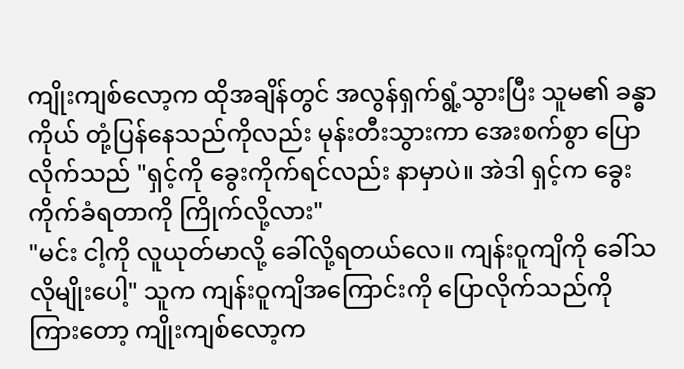ကျိုးကျစ်လော့က ထိုအချိန်တွင် အလွန်ရှက်ရွံ့သွားပြီး သူမ၏ ခန္ဓာကိုယ် တုံ့ပြန်နေသည်ကိုလည်း မုန်းတီးသွားကာ အေးစက်စွာ ပြောလိုက်သည် "ရှင့်ကို ခွေးကိုက်ရင်လည်း နာမှာပဲ။ အဲဒါ ရှင့်က ခွေးကိုက်ခံရတာကို ကြိုက်လို့လား"
"မင်း ငါ့ကို လူယုတ်မာလို့ ခေါ်လို့ရတယ်လေ။ ကျန်းဝူကျိကို ခေါ်သလိုမျိုးပေါ့" သူက ကျန်းဝူကျိအကြောင်းကို ပြောလိုက်သည်ကို ကြားတော့ ကျိုးကျစ်လော့က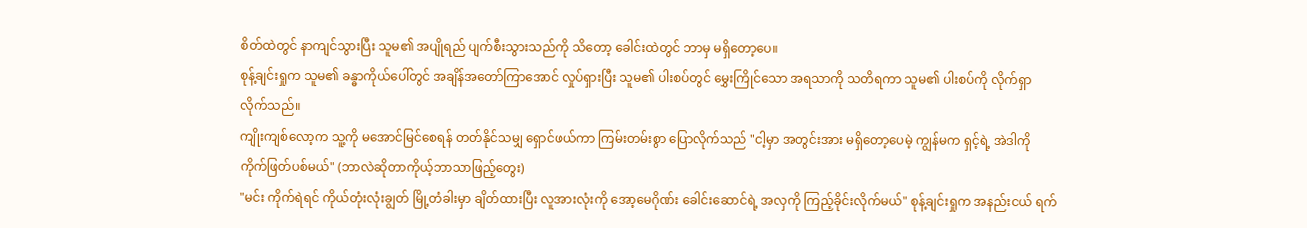စိတ်ထဲတွင် နာကျင်သွားပြီး သူမ၏ အပျိုရည် ပျက်စီးသွားသည်ကို သိတော့ ခေါင်းထဲတွင် ဘာမှ မရှိတော့ပေ။
စုန့်ချင်းရှုက သူမ၏ ခန္ဓာကိုယ်ပေါ်တွင် အချိန်အတော်ကြာအောင် လှုပ်ရှားပြီး သူမ၏ ပါးစပ်တွင် မွှေးကြိုင်သော အရသာကို သတိရကာ သူမ၏ ပါးစပ်ကို လိုက်ရှာလိုက်သည်။
ကျိုးကျစ်လော့က သူ့ကို မအောင်မြင်စေရန် တတ်နိုင်သမျှ ရှောင်ဖယ်ကာ ကြမ်းတမ်းစွာ ပြောလိုက်သည် "ငါ့မှာ အတွင်းအား မရှိတော့ပေမဲ့ ကျွန်မက ရှင့်ရဲ့ အဲဒါကို ကိုက်ဖြတ်ပစ်မယ်" (ဘာလဲဆိုတာကိုယ့်ဘာသာဖြည့်တွေး)
"မင်း ကိုက်ရဲရင် ကိုယ်တုံးလုံးချွတ် မြို့တံခါးမှာ ချိတ်ထားပြီး လူအားလုံးကို အော့မေဂိုဏ်း ခေါင်းဆောင်ရဲ့ အလှကို ကြည့်ခိုင်းလိုက်မယ်" စုန့်ချင်းရှုက အနည်းငယ် ရက်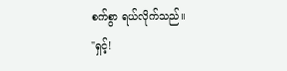စက်စွာ ရယ်လိုက်သည်။
"ရှင့်!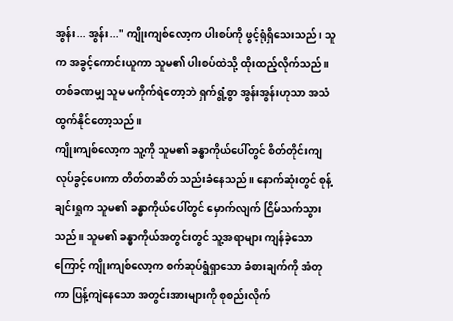အွန်း... အွန်း..." ကျိုးကျစ်လော့က ပါးစပ်ကို ဖွင့်ရုံရှိသေးသည်၊ သူက အခွင့်ကောင်းယူကာ သူမ၏ ပါးစပ်ထဲသို့ ထိုးထည့်လိုက်သည်။ တစ်ခဏမျှ သူမ မကိုက်ရဲတော့ဘဲ ရှက်ရွံ့စွာ အွန်းအွန်းဟုသာ အသံထွက်နိုင်တော့သည်။
ကျိုးကျစ်လော့က သူ့ကို သူမ၏ ခန္ဓာကိုယ်ပေါ်တွင် စိတ်တိုင်းကျ လုပ်ခွင့်ပေးကာ တိတ်တဆိတ် သည်းခံနေသည်။ နောက်ဆုံးတွင် စုန့်ချင်းရှုက သူမ၏ ခန္ဓာကိုယ်ပေါ်တွင် မှောက်လျက် ငြိမ်သက်သွားသည်။ သူမ၏ ခန္ဓာကိုယ်အတွင်းတွင် သူ့အရာများ ကျန်ခဲ့သောကြောင့် ကျိုးကျစ်လော့က စက်ဆုပ်ရွံရှာသော ခံစားချက်ကို အံတုကာ ပြန့်ကျဲနေသော အတွင်းအားများကို စုစည်းလိုက်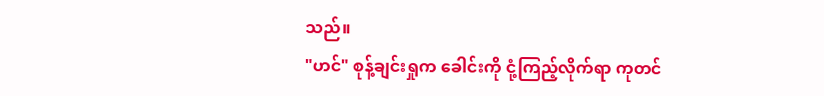သည်။
"ဟင်" စုန့်ချင်းရှုက ခေါင်းကို ငုံ့ကြည့်လိုက်ရာ ကုတင်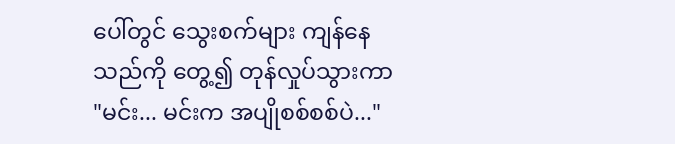ပေါ်တွင် သွေးစက်များ ကျန်နေသည်ကို တွေ့၍ တုန်လှုပ်သွားကာ "မင်း... မင်းက အပျိုစစ်စစ်ပဲ..."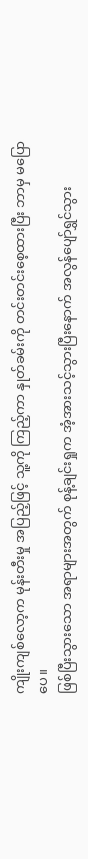ကျိုးကျစ်လော့က မုန်းတီးမှု အပြည့်ဖြင့် သူ့ကို ကြည့်ကာ နှုတ်ခမ်းကို တင်းတင်းစေ့ထားပြီး ဘာမှ မပြောပေ။
ဖြစ်ပြီးသွားသော အရာများအတွက် စုန့်ချင်းရှုက အံ့အားသင့်သွားပြီးနောက် အလွန်ပျော်ရွှင်သွား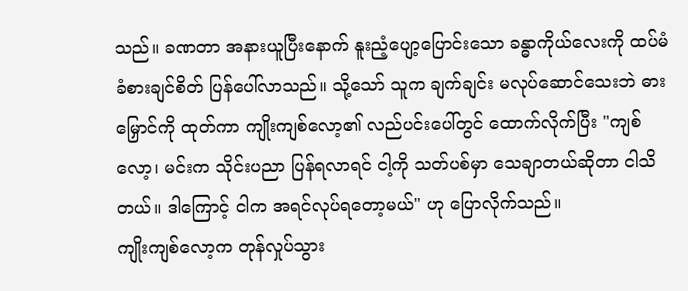သည်။ ခဏတာ အနားယူပြီးနောက် နူးညံ့ပျော့ပြောင်းသော ခန္ဓာကိုယ်လေးကို ထပ်မံခံစားချင်စိတ် ပြန်ပေါ်လာသည်။ သို့သော် သူက ချက်ချင်း မလုပ်ဆောင်သေးဘဲ ဓားမြှောင်ကို ထုတ်ကာ ကျိုးကျစ်လော့၏ လည်ပင်းပေါ်တွင် ထောက်လိုက်ပြီး "ကျစ်လော့၊ မင်းက သိုင်းပညာ ပြန်ရလာရင် ငါ့ကို သတ်ပစ်မှာ သေချာတယ်ဆိုတာ ငါသိတယ်။ ဒါကြောင့် ငါက အရင်လုပ်ရတော့မယ်" ဟု ပြောလိုက်သည်။
ကျိုးကျစ်လော့က တုန်လှုပ်သွား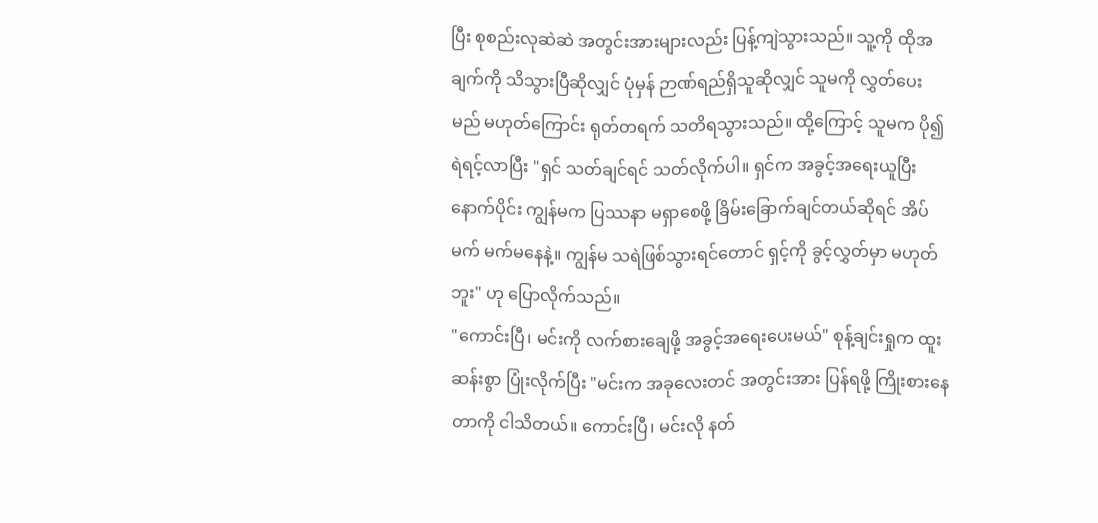ပြီး စုစည်းလုဆဲဆဲ အတွင်းအားများလည်း ပြန့်ကျဲသွားသည်။ သူ့ကို ထိုအချက်ကို သိသွားပြီဆိုလျှင် ပုံမှန် ဉာဏ်ရည်ရှိသူဆိုလျှင် သူမကို လွှတ်ပေးမည် မဟုတ်ကြောင်း ရုတ်တရက် သတိရသွားသည်။ ထို့ကြောင့် သူမက ပို၍ ရဲရင့်လာပြီး "ရှင် သတ်ချင်ရင် သတ်လိုက်ပါ။ ရှင်က အခွင့်အရေးယူပြီး နောက်ပိုင်း ကျွန်မက ပြဿနာ မရှာစေဖို့ ခြိမ်းခြောက်ချင်တယ်ဆိုရင် အိပ်မက် မက်မနေနဲ့။ ကျွန်မ သရဲဖြစ်သွားရင်တောင် ရှင့်ကို ခွင့်လွှတ်မှာ မဟုတ်ဘူး" ဟု ပြောလိုက်သည်။
"ကောင်းပြီ၊ မင်းကို လက်စားချေဖို့ အခွင့်အရေးပေးမယ်" စုန့်ချင်းရှုက ထူးဆန်းစွာ ပြုံးလိုက်ပြီး "မင်းက အခုလေးတင် အတွင်းအား ပြန်ရဖို့ ကြိုးစားနေတာကို ငါသိတယ်။ ကောင်းပြီ၊ မင်းလို နတ်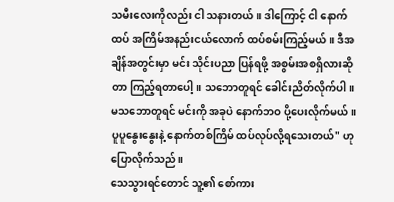သမီးလေးကိုလည်း ငါ သနားတယ်။ ဒါကြောင့် ငါ နောက်ထပ် အကြိမ်အနည်းငယ်လောက် ထပ်စမ်းကြည့်မယ်။ ဒီအချိန်အတွင်းမှာ မင်း သိုင်းပညာ ပြန်ရဖို့ အစွမ်းအစရှိလားဆိုတာ ကြည့်ရတာပေါ့။ သဘောတူရင် ခေါင်းညိတ်လိုက်ပါ။ မသဘောတူရင် မင်းကို အခုပဲ နောက်ဘဝ ပို့ပေးလိုက်မယ်။ ပူပူနွေးနွေးနဲ့ နောက်တစ်ကြိမ် ထပ်လုပ်လို့ရသေးတယ်" ဟု ပြောလိုက်သည်။
သေသွားရင်တောင် သူ့၏ စော်ကား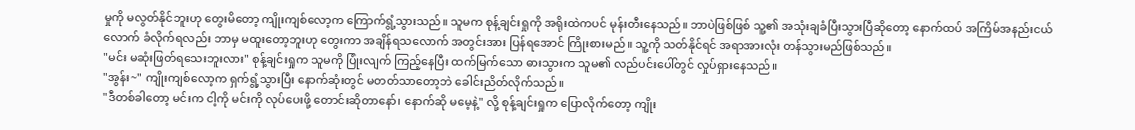မှုကို မလွတ်နိုင်ဘူးဟု တွေးမိတော့ ကျိုးကျစ်လော့က ကြောက်ရွံ့သွားသည်။ သူမက စုန့်ချင်းရှုကို အရိုးထဲကပင် မုန်းတီးနေသည်။ ဘာပဲဖြစ်ဖြစ် သူ့၏ အသုံးချခံပြီးသွားပြီဆိုတော့ နောက်ထပ် အကြိမ်အနည်းငယ်လောက် ခံလိုက်ရလည်း ဘာမှ မထူးတော့ဘူးဟု တွေးကာ အချိန်ရသလောက် အတွင်းအား ပြန်ရအောင် ကြိုးစားမည်။ သူ့ကို သတ်နိုင်ရင် အရာအားလုံး တန်သွားမည်ဖြစ်သည်။
"မင်း မဆုံးဖြတ်ရသေးဘူးလား" စုန့်ချင်းရှုက သူမကို ပြုံးလျက် ကြည့်နေပြီး ထက်မြက်သော ဓားသွားက သူမ၏ လည်ပင်းပေါ်တွင် လှုပ်ရှားနေသည်။
"အွန်း~" ကျိုးကျစ်လော့က ရှက်ရွံ့သွားပြီး နောက်ဆုံးတွင် မတတ်သာတော့ဘဲ ခေါင်းညိတ်လိုက်သည်။
"ဒီတစ်ခါတော့ မင်းက ငါ့ကို မင်းကို လုပ်ပေးဖို့ တောင်းဆိုတာနော်၊ နောက်ဆို မမေ့နဲ့" လို့ စုန့်ချင်းရှုက ပြောလိုက်တော့ ကျိုး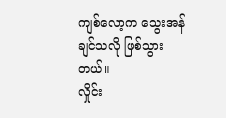ကျစ်လော့က သွေးအန်ချင်သလို ဖြစ်သွားတယ်။
လှိုင်း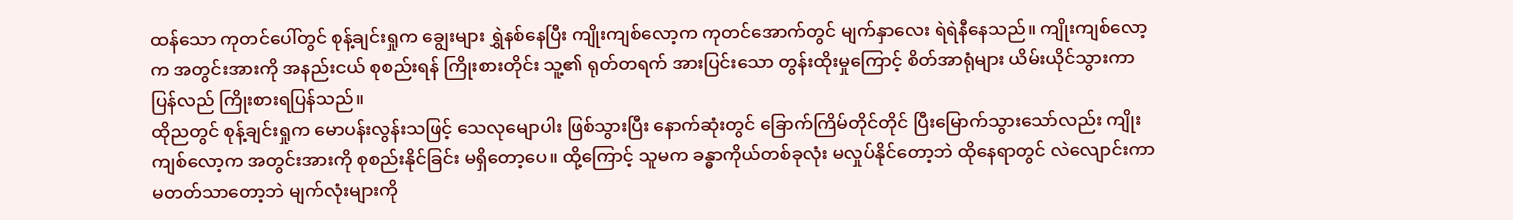ထန်သော ကုတင်ပေါ်တွင် စုန့်ချင်းရှုက ချွေးများ ရွှဲနစ်နေပြီး ကျိုးကျစ်လော့က ကုတင်အောက်တွင် မျက်နှာလေး ရဲရဲနီနေသည်။ ကျိုးကျစ်လော့က အတွင်းအားကို အနည်းငယ် စုစည်းရန် ကြိုးစားတိုင်း သူ့၏ ရုတ်တရက် အားပြင်းသော တွန်းထိုးမှုကြောင့် စိတ်အာရုံများ ယိမ်းယိုင်သွားကာ ပြန်လည် ကြိုးစားရပြန်သည်။
ထိုညတွင် စုန့်ချင်းရှုက မောပန်းလွန်းသဖြင့် သေလုမျောပါး ဖြစ်သွားပြီး နောက်ဆုံးတွင် ခြောက်ကြိမ်တိုင်တိုင် ပြီးမြောက်သွားသော်လည်း ကျိုးကျစ်လော့က အတွင်းအားကို စုစည်းနိုင်ခြင်း မရှိတော့ပေ။ ထို့ကြောင့် သူမက ခန္ဓာကိုယ်တစ်ခုလုံး မလှုပ်နိုင်တော့ဘဲ ထိုနေရာတွင် လဲလျောင်းကာ မတတ်သာတော့ဘဲ မျက်လုံးများကို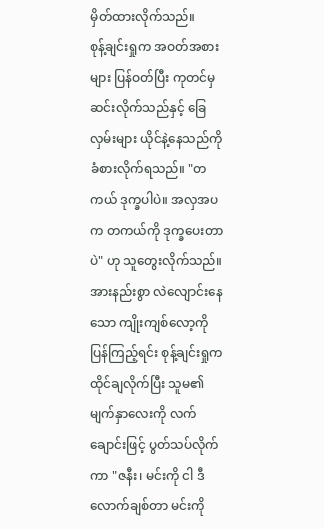မှိတ်ထားလိုက်သည်။
စုန့်ချင်းရှုက အဝတ်အစားများ ပြန်ဝတ်ပြီး ကုတင်မှ ဆင်းလိုက်သည်နှင့် ခြေလှမ်းများ ယိုင်နဲ့နေသည်ကို ခံစားလိုက်ရသည်။ "တကယ် ဒုက္ခပါပဲ။ အလှအပက တကယ်ကို ဒုက္ခပေးတာပဲ" ဟု သူတွေးလိုက်သည်။
အားနည်းစွာ လဲလျောင်းနေသော ကျိုးကျစ်လော့ကို ပြန်ကြည့်ရင်း စုန့်ချင်းရှုက ထိုင်ချလိုက်ပြီး သူမ၏ မျက်နှာလေးကို လက်ချောင်းဖြင့် ပွတ်သပ်လိုက်ကာ "ဇနီး၊ မင်းကို ငါ ဒီလောက်ချစ်တာ မင်းကို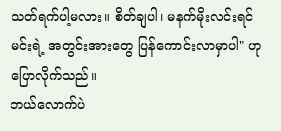သတ်ရက်ပါ့မလား။ စိတ်ချပါ၊ မနက်မိုးလင်းရင် မင်းရဲ့ အတွင်းအားတွေ ပြန်ကောင်းလာမှာပါ" ဟု ပြောလိုက်သည်။
ဘယ်လောက်ပဲ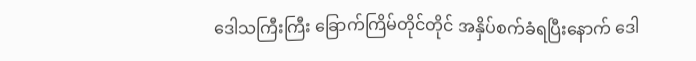ဒေါသကြီးကြီး ခြောက်ကြိမ်တိုင်တိုင် အနှိပ်စက်ခံရပြီးနောက် ဒေါ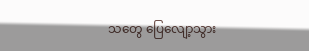သတွေ ပြေလျော့သွား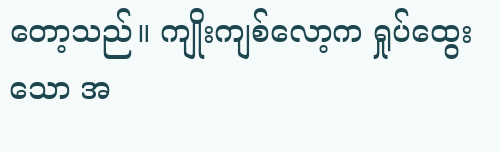တော့သည်။ ကျိုးကျစ်လော့က ရှုပ်ထွေးသော အ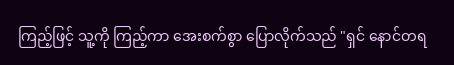ကြည့်ဖြင့် သူ့ကို ကြည့်ကာ အေးစက်စွာ ပြောလိုက်သည် "ရှင် နောင်တရ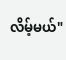လိမ့်မယ်"